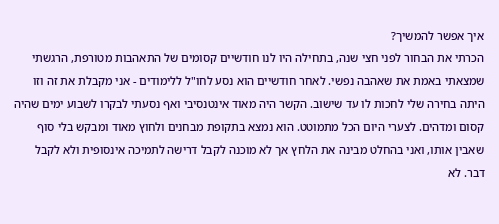איך אפשר להמשיך?
הכרתי את הבחור לפני חצי שנה, בתחילה היו לנו חודשיים קסומים של התאהבות מטורפת, הרגשתי שמצאתי באמת את שאהבה נפשי. לאחר חודשיים הוא נסע לחו"ל ללימודים - אני מקבלת את זה וזו היתה בחירה שלי לחכות לו עד שישוב. הקשר היה מאוד אינטנסיבי ואף נסעתי לבקרו לשבוע ימים שהיה קסום ומדהים. לצערי היום הכל מתמוטט. הוא נמצא בתקופת מבחנים ולחוץ מאוד ומבקש בלי סוף שאבין אותו, ואני בהחלט מבינה את הלחץ אך לא מוכנה לקבל דרישה לתמיכה אינסופית ולא לקבל דבר. לא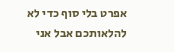אפרט בלי סוף כדי לא להלאותכם אבל אני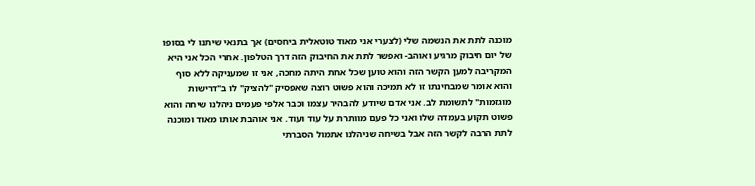מוכנה לתת את הנשמה שלי (לצערי אני מאוד טוטאלית ביחסים) אך בתנאי שיתנו לי בסופו של יום חיבוק מרגיע ואוהב- ואפשר לתת את החיבוק הזה דרך הטלפון. אחרי הכל אני היא המקריבה למען הקשר הזה והוא טוען שכל אחת היתה מחכה, אני זו שמעניקה ללא סוף והוא אומר שמבחינתו זו לא תמיכה והוא פשוט רוצה שאפסיק "להציק" לו ב"דרישות מוגזמות" לתשומת לב. אני אדם שיודע להבהיר עצמו וכבר אלפי פעמים ניהלנו שיחה והוא פשוט תקוע בעמדה שלו ואני כל פעם מוותרת על עוד ועוד. אני אוהבת אותו מאוד ומוכנה לתת הרבה לקשר הזה אבל בשיחה שניהלנו אתמול הסברתי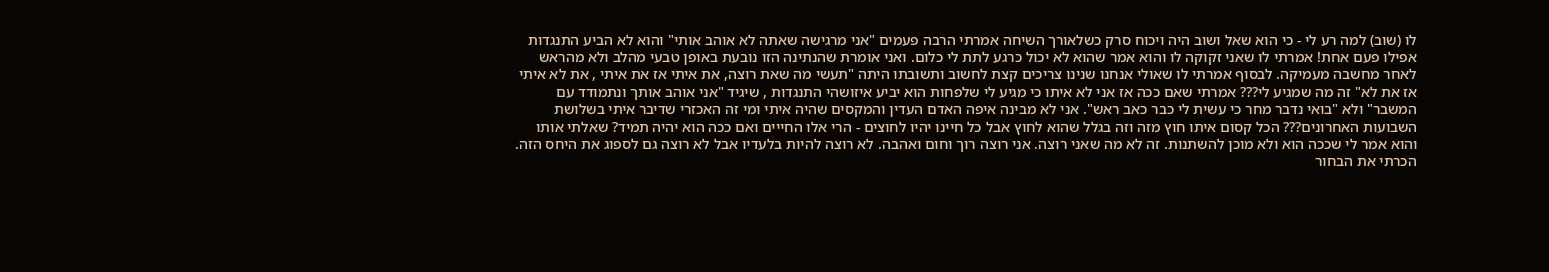לו (שוב) למה רע לי - כי הוא שאל ושוב היה ויכוח סרק כשלאורך השיחה אמרתי הרבה פעמים "אני מרגישה שאתה לא אוהב אותי" והוא לא הביע התנגדות אפילו פעם אחת! אמרתי לו שאני זקוקה לו והוא אמר שהוא לא יכול כרגע לתת לי כלום. ואני אומרת שהנתינה הזו נובעת באופן טבעי מהלב ולא מהראש לאחר מחשבה מעמיקה. לבסוף אמרתי לו שאולי אנחנו שנינו צריכים קצת לחשוב ותשובתו היתה "תעשי מה שאת רוצה, את איתי אז את איתי , את לא איתי אז את לא" זה מה שמגיע לי??? אמרתי שאם ככה אז אני לא איתו כי מגיע לי שלפחות הוא יביע איזושהי התנגדות , שיגיד "אני אוהב אותך ונתמודד עם המשבר" ולא "בואי נדבר מחר כי עשית לי כבר כאב ראש". אני לא מבינה איפה האדם העדין והמקסים שהיה איתי ומי זה האכזרי שדיבר איתי בשלושת השבועות האחרונים??? הכל קסום איתו חוץ מזה וזה בגלל שהוא לחוץ אבל כל חיינו יהיו לחוצים - הרי אלו החייים ואם ככה הוא יהיה תמיד? שאלתי אותו והוא אמר לי שככה הוא ולא מוכן להשתנות. זה לא מה שאני רוצה. אני רוצה רוך וחום ואהבה. לא רוצה להיות בלעדיו אבל לא רוצה גם לספוג את היחס הזה.
הכרתי את הבחור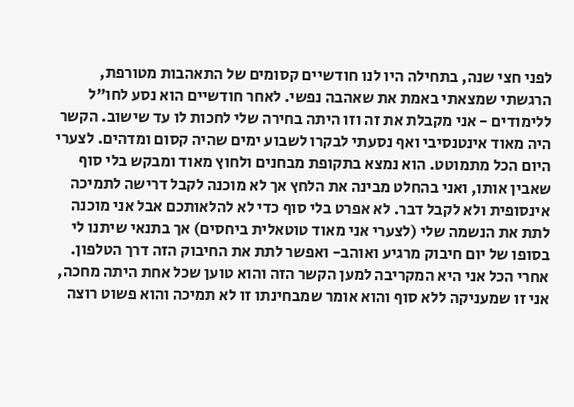לפני חצי שנה, בתחילה היו לנו חודשיים קסומים של התאהבות מטורפת, הרגשתי שמצאתי באמת את שאהבה נפשי. לאחר חודשיים הוא נסע לחו"ל ללימודים - אני מקבלת את זה וזו היתה בחירה שלי לחכות לו עד שישוב. הקשר היה מאוד אינטנסיבי ואף נסעתי לבקרו לשבוע ימים שהיה קסום ומדהים. לצערי היום הכל מתמוטט. הוא נמצא בתקופת מבחנים ולחוץ מאוד ומבקש בלי סוף שאבין אותו, ואני בהחלט מבינה את הלחץ אך לא מוכנה לקבל דרישה לתמיכה אינסופית ולא לקבל דבר. לא אפרט בלי סוף כדי לא להלאותכם אבל אני מוכנה לתת את הנשמה שלי (לצערי אני מאוד טוטאלית ביחסים) אך בתנאי שיתנו לי בסופו של יום חיבוק מרגיע ואוהב- ואפשר לתת את החיבוק הזה דרך הטלפון. אחרי הכל אני היא המקריבה למען הקשר הזה והוא טוען שכל אחת היתה מחכה, אני זו שמעניקה ללא סוף והוא אומר שמבחינתו זו לא תמיכה והוא פשוט רוצה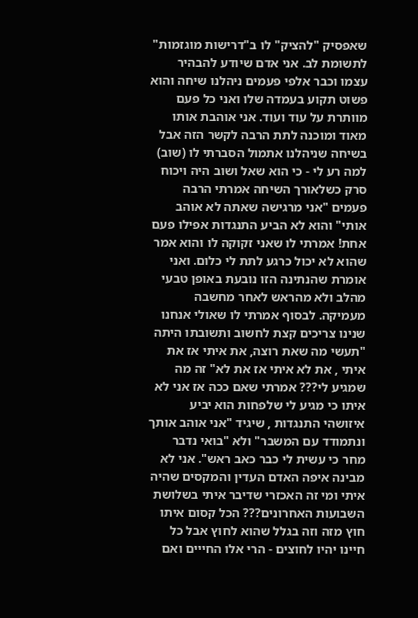שאפסיק "להציק" לו ב"דרישות מוגזמות" לתשומת לב. אני אדם שיודע להבהיר עצמו וכבר אלפי פעמים ניהלנו שיחה והוא פשוט תקוע בעמדה שלו ואני כל פעם מוותרת על עוד ועוד. אני אוהבת אותו מאוד ומוכנה לתת הרבה לקשר הזה אבל בשיחה שניהלנו אתמול הסברתי לו (שוב) למה רע לי - כי הוא שאל ושוב היה ויכוח סרק כשלאורך השיחה אמרתי הרבה פעמים "אני מרגישה שאתה לא אוהב אותי" והוא לא הביע התנגדות אפילו פעם אחת! אמרתי לו שאני זקוקה לו והוא אמר שהוא לא יכול כרגע לתת לי כלום. ואני אומרת שהנתינה הזו נובעת באופן טבעי מהלב ולא מהראש לאחר מחשבה מעמיקה. לבסוף אמרתי לו שאולי אנחנו שנינו צריכים קצת לחשוב ותשובתו היתה "תעשי מה שאת רוצה, את איתי אז את איתי , את לא איתי אז את לא" זה מה שמגיע לי??? אמרתי שאם ככה אז אני לא איתו כי מגיע לי שלפחות הוא יביע איזושהי התנגדות , שיגיד "אני אוהב אותך ונתמודד עם המשבר" ולא "בואי נדבר מחר כי עשית לי כבר כאב ראש". אני לא מבינה איפה האדם העדין והמקסים שהיה איתי ומי זה האכזרי שדיבר איתי בשלושת השבועות האחרונים??? הכל קסום איתו חוץ מזה וזה בגלל שהוא לחוץ אבל כל חיינו יהיו לחוצים - הרי אלו החייים ואם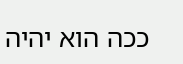ככה הוא יהיה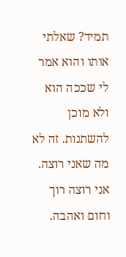תמיד? שאלתי אותו והוא אמר לי שככה הוא ולא מוכן להשתנות. זה לא מה שאני רוצה. אני רוצה רוך וחום ואהבה.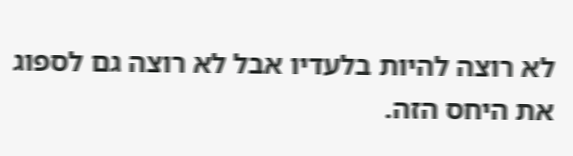לא רוצה להיות בלעדיו אבל לא רוצה גם לספוג את היחס הזה.